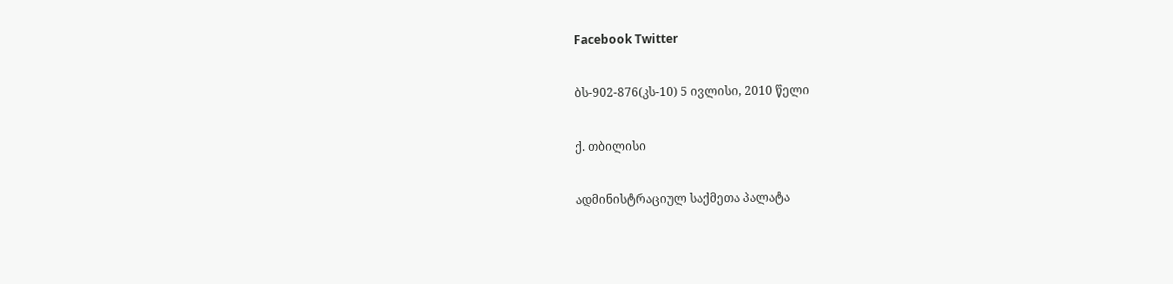Facebook Twitter

ბს-902-876(კს-10) 5 ივლისი, 2010 წელი

ქ. თბილისი

ადმინისტრაციულ საქმეთა პალატა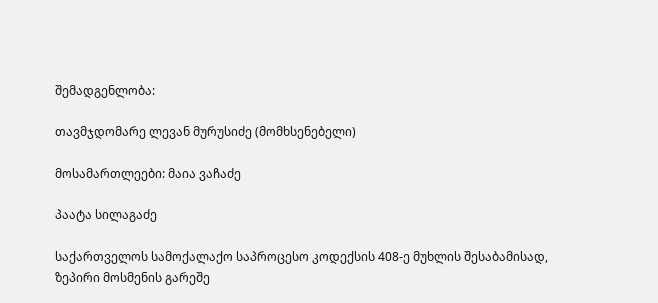შემადგენლობა:

თავმჯდომარე ლევან მურუსიძე (მომხსენებელი)

მოსამართლეები: მაია ვაჩაძე

პაატა სილაგაძე

საქართველოს სამოქალაქო საპროცესო კოდექსის 408-ე მუხლის შესაბამისად, ზეპირი მოსმენის გარეშე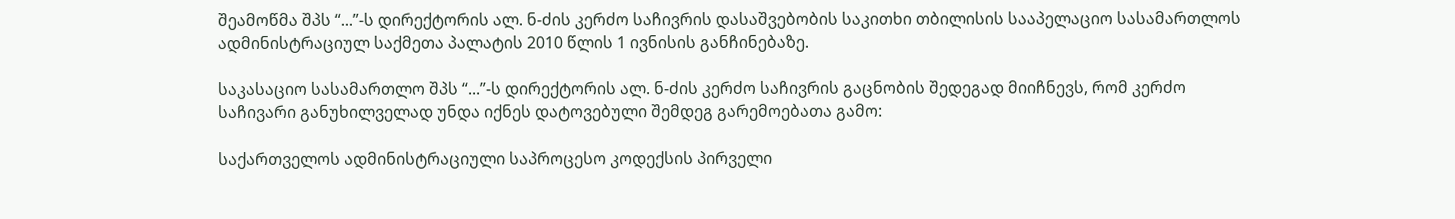შეამოწმა შპს “...”-ს დირექტორის ალ. ნ-ძის კერძო საჩივრის დასაშვებობის საკითხი თბილისის სააპელაციო სასამართლოს ადმინისტრაციულ საქმეთა პალატის 2010 წლის 1 ივნისის განჩინებაზე.

საკასაციო სასამართლო შპს “...”-ს დირექტორის ალ. ნ-ძის კერძო საჩივრის გაცნობის შედეგად მიიჩნევს, რომ კერძო საჩივარი განუხილველად უნდა იქნეს დატოვებული შემდეგ გარემოებათა გამო:

საქართველოს ადმინისტრაციული საპროცესო კოდექსის პირველი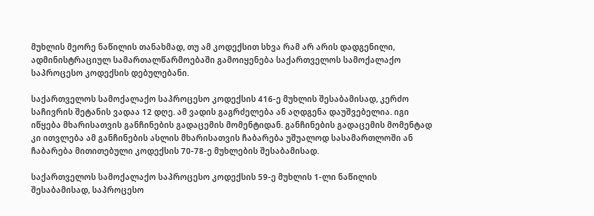მუხლის მეორე ნაწილის თანახმად, თუ ამ კოდექსით სხვა რამ არ არის დადგენილი, ადმინისტრაციულ სამართალწარმოებაში გამოიყენება საქართველოს სამოქალაქო საპროცესო კოდექსის დებულებანი.

საქართველოს სამოქალაქო საპროცესო კოდექსის 416-ე მუხლის შესაბამისად, კერძო საჩივრის შეტანის ვადაა 12 დღე. ამ ვადის გაგრძელება ან აღდგენა დაუშვებელია. იგი იწყება მხარისათვის განჩინების გადაცემის მომენტიდან. განჩინების გადაცემის მომენტად კი ითვლება ამ განჩინების ასლის მხარისათვის ჩაბარება უშუალოდ სასამართლოში ან ჩაბარება მითითებული კოდექსის 70-78-ე მუხლების შესაბამისად.

საქართველოს სამოქალაქო საპროცესო კოდექსის 59-ე მუხლის 1-ლი ნაწილის შესაბამისად, საპროცესო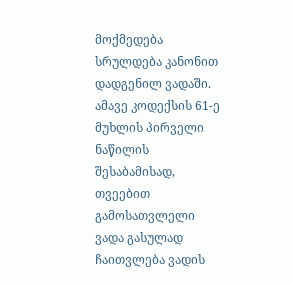მოქმედება სრულდება კანონით დადგენილ ვადაში. ამავე კოდექსის 61-ე მუხლის პირველი ნაწილის შესაბამისად, თვეებით გამოსათვლელი ვადა გასულად ჩაითვლება ვადის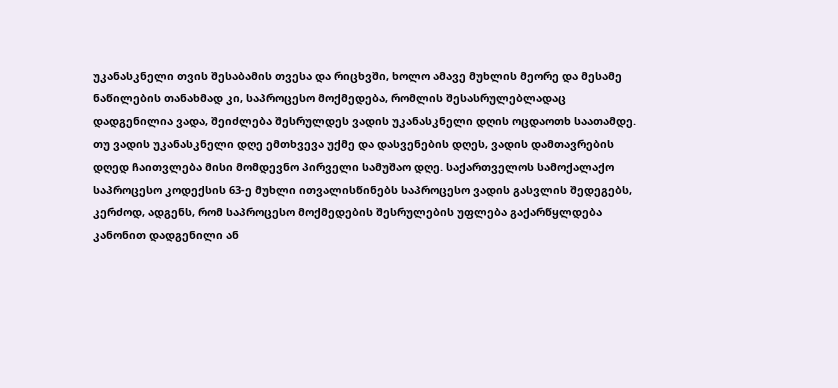უკანასკნელი თვის შესაბამის თვესა და რიცხვში, ხოლო ამავე მუხლის მეორე და მესამე ნაწილების თანახმად კი, საპროცესო მოქმედება, რომლის შესასრულებლადაც დადგენილია ვადა, შეიძლება შესრულდეს ვადის უკანასკნელი დღის ოცდაოთხ საათამდე. თუ ვადის უკანასკნელი დღე ემთხვევა უქმე და დასვენების დღეს, ვადის დამთავრების დღედ ჩაითვლება მისი მომდევნო პირველი სამუშაო დღე. საქართველოს სამოქალაქო საპროცესო კოდექსის 63-ე მუხლი ითვალისწინებს საპროცესო ვადის გასვლის შედეგებს, კერძოდ, ადგენს, რომ საპროცესო მოქმედების შესრულების უფლება გაქარწყლდება კანონით დადგენილი ან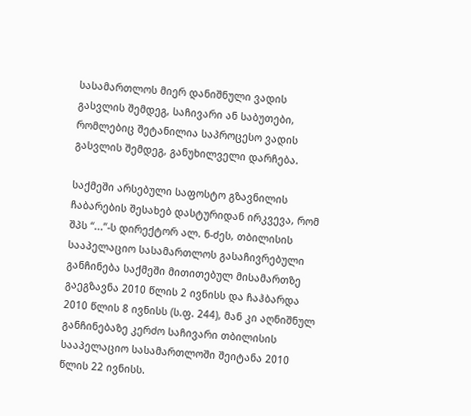სასამართლოს მიერ დანიშნული ვადის გასვლის შემდეგ, საჩივარი ან საბუთები, რომლებიც შეტანილია საპროცესო ვადის გასვლის შემდეგ, განუხილველი დარჩება.

საქმეში არსებული საფოსტო გზავნილის ჩაბარების შესახებ დასტურიდან ირკვევა, რომ შპს “...”-ს დირექტორ ალ. ნ-ძეს, თბილისის სააპელაციო სასამართლოს გასაჩივრებული განჩინება საქმეში მითითებულ მისამართზე გაეგზავნა 2010 წლის 2 ივნისს და ჩაჰბარდა 2010 წლის 8 ივნისს (ს.ფ. 244), მან კი აღნიშნულ განჩინებაზე კერძო საჩივარი თბილისის სააპელაციო სასამართლოში შეიტანა 2010 წლის 22 ივნისს.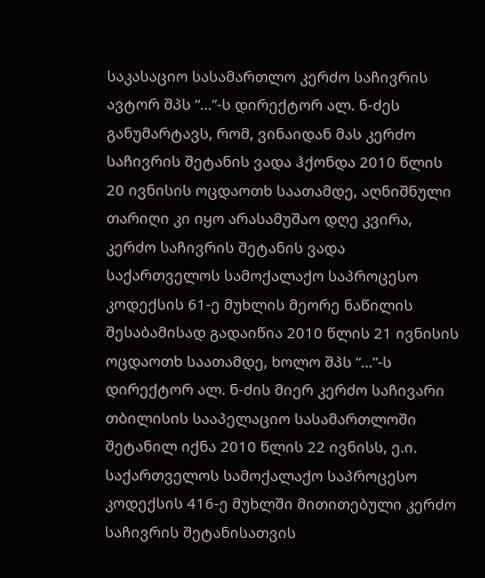საკასაციო სასამართლო კერძო საჩივრის ავტორ შპს “...”-ს დირექტორ ალ. ნ-ძეს განუმარტავს, რომ, ვინაიდან მას კერძო საჩივრის შეტანის ვადა ჰქონდა 2010 წლის 20 ივნისის ოცდაოთხ საათამდე, აღნიშნული თარიღი კი იყო არასამუშაო დღე კვირა, კერძო საჩივრის შეტანის ვადა საქართველოს სამოქალაქო საპროცესო კოდექსის 61-ე მუხლის მეორე ნაწილის შესაბამისად გადაიწია 2010 წლის 21 ივნისის ოცდაოთხ საათამდე, ხოლო შპს “...”-ს დირექტორ ალ. ნ-ძის მიერ კერძო საჩივარი თბილისის სააპელაციო სასამართლოში შეტანილ იქნა 2010 წლის 22 ივნისს, ე.ი. საქართველოს სამოქალაქო საპროცესო კოდექსის 416-ე მუხლში მითითებული კერძო საჩივრის შეტანისათვის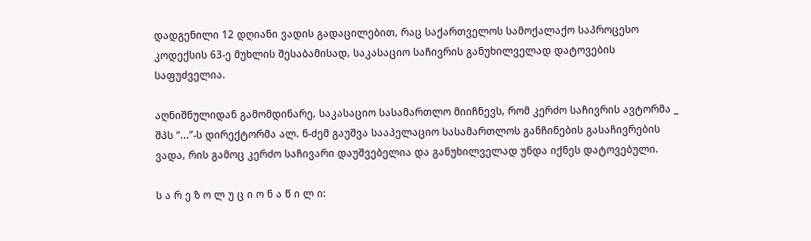დადგენილი 12 დღიანი ვადის გადაცილებით, რაც საქართველოს სამოქალაქო საპროცესო კოდექსის 63-ე მუხლის შესაბამისად, საკასაციო საჩივრის განუხილველად დატოვების საფუძველია.

აღნიშნულიდან გამომდინარე, საკასაციო სასამართლო მიიჩნევს, რომ კერძო საჩივრის ავტორმა _ შპს “...”-ს დირექტორმა ალ. ნ-ძემ გაუშვა სააპელაციო სასამართლოს განჩინების გასაჩივრების ვადა, რის გამოც კერძო საჩივარი დაუშვებელია და განუხილველად უნდა იქნეს დატოვებული.

ს ა რ ე ზ ო ლ უ ც ი ო ნ ა წ ი ლ ი: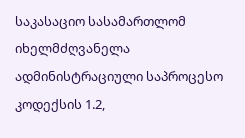საკასაციო სასამართლომ იხელმძღვანელა ადმინისტრაციული საპროცესო კოდექსის 1.2,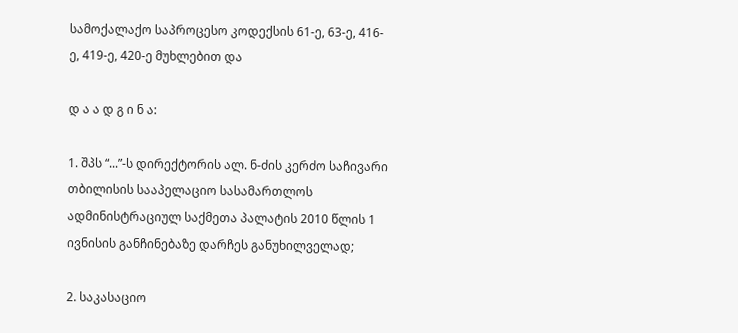სამოქალაქო საპროცესო კოდექსის 61-ე, 63-ე, 416-ე, 419-ე, 420-ე მუხლებით და

დ ა ა დ გ ი ნ ა:

1. შპს “...”-ს დირექტორის ალ. ნ-ძის კერძო საჩივარი თბილისის სააპელაციო სასამართლოს ადმინისტრაციულ საქმეთა პალატის 2010 წლის 1 ივნისის განჩინებაზე დარჩეს განუხილველად;

2. საკასაციო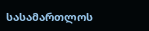სასამართლოს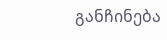განჩინება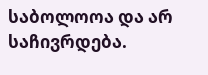საბოლოოა და არ საჩივრდება.